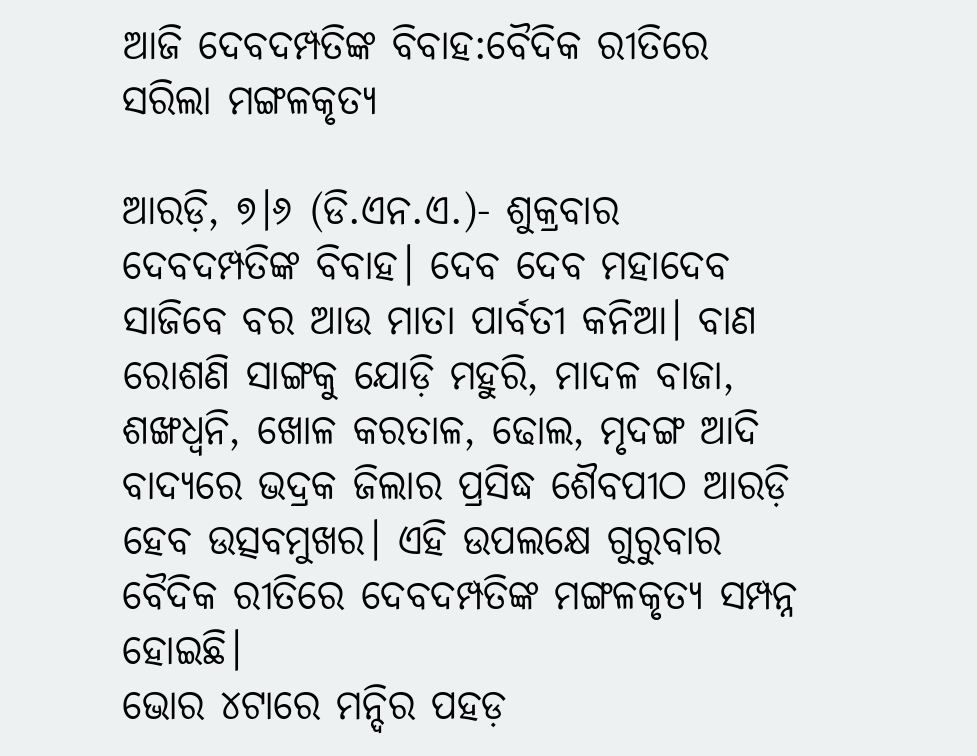ଆଜି ଦେବଦମ୍ପତିଙ୍କ ବିବାହ:ବୈଦିକ ରୀତିରେ ସରିଲା ମଙ୍ଗଳକୃତ୍ୟ

ଆରଡ଼ି, ୭।୬ (ଡି.ଏନ.ଏ.)- ଶୁକ୍ରବାର ଦେବଦମ୍ପତିଙ୍କ ବିବାହ। ଦେବ ଦେବ ମହାଦେବ ସାଜିବେ ବର ଆଉ ମାତା ପାର୍ବତୀ କନିଆ। ବାଣ ରୋଶଣି ସାଙ୍ଗକୁ ଯୋଡ଼ି ମହୁରି, ମାଦଳ ବାଜା, ଶଙ୍ଖଧ୍ୱନି, ଖୋଳ କରତାଳ, ଢୋଲ, ମୃଦଙ୍ଗ ଆଦି ବାଦ୍ୟରେ ଭଦ୍ରକ ଜିଲାର ପ୍ରସିଦ୍ଧ ଶୈବପୀଠ ଆରଡ଼ି ହେବ ଉତ୍ସବମୁଖର। ଏହି ଉପଲକ୍ଷେ ଗୁରୁବାର ବୈଦିକ ରୀତିରେ ଦେବଦମ୍ପତିଙ୍କ ମଙ୍ଗଳକୃତ୍ୟ ସମ୍ପନ୍ନ ହୋଇଛି।
ଭୋର ୪ଟାରେ ମନ୍ଦିର ପହଡ଼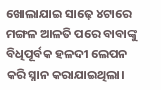ଖୋଲାଯାଇ ସାଢ଼େ ୪ଟାରେ ମଙ୍ଗଳ ଆଳତି ପରେ ବାବାଙ୍କୁ ବିଧିପୂର୍ବକ ହଳଦୀ ଲେପନ କରି ସ୍ନାନ କରାଯାଇଥିଲା।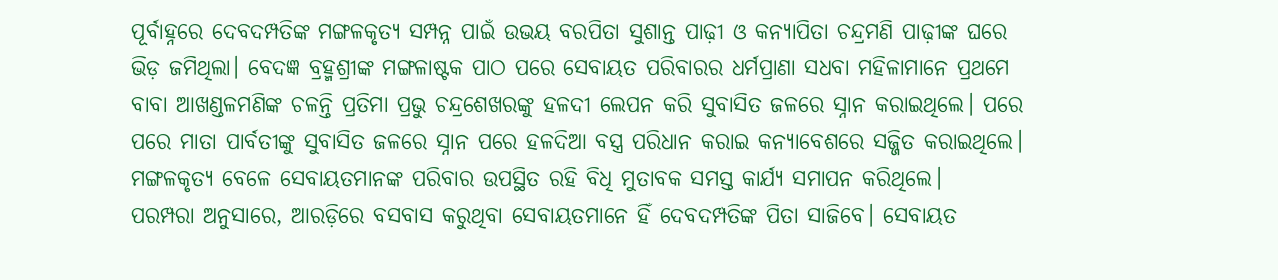ପୂର୍ବାହ୍ନରେ ଦେବଦମ୍ପତିଙ୍କ ମଙ୍ଗଳକୃତ୍ୟ ସମ୍ପନ୍ନ ପାଇଁ ଉଭୟ ବରପିତା ସୁଶାନ୍ତ ପାଢ଼ୀ ଓ କନ୍ୟାପିତା ଚନ୍ଦ୍ରମଣି ପାଢ଼ୀଙ୍କ ଘରେ ଭିଡ଼ ଜମିଥିଲା। ବେଦଜ୍ଞ ବ୍ରହ୍ମଶ୍ରୀଙ୍କ ମଙ୍ଗଳାଷ୍ଟକ ପାଠ ପରେ ସେବାୟତ ପରିବାରର ଧର୍ମପ୍ରାଣା ସଧବା ମହିଳାମାନେ ପ୍ରଥମେ ବାବା ଆଖଣ୍ଡଳମଣିଙ୍କ ଚଳନ୍ତି ପ୍ରତିମା ପ୍ରଭୁ ଚନ୍ଦ୍ରଶେଖରଙ୍କୁ ହଳଦୀ ଲେପନ କରି ସୁବାସିତ ଜଳରେ ସ୍ନାନ କରାଇଥିଲେ। ପରେ ପରେ ମାତା ପାର୍ବତୀଙ୍କୁ ସୁବାସିତ ଜଳରେ ସ୍ନାନ ପରେ ହଳଦିଆ ବସ୍ତ୍ର ପରିଧାନ କରାଇ କନ୍ୟାବେଶରେ ସଜ୍ଜିତ କରାଇଥିଲେ। ମଙ୍ଗଳକୃତ୍ୟ ବେଳେ ସେବାୟତମାନଙ୍କ ପରିବାର ଉପସ୍ଥିତ ରହି ବିଧି ମୁତାବକ ସମସ୍ତ କାର୍ଯ୍ୟ ସମାପନ କରିଥିଲେ।
ପରମ୍ପରା ଅନୁସାରେ, ଆରଡ଼ିରେ ବସବାସ କରୁଥିବା ସେବାୟତମାନେ ହିଁ ଦେବଦମ୍ପତିଙ୍କ ପିତା ସାଜିବେ। ସେବାୟତ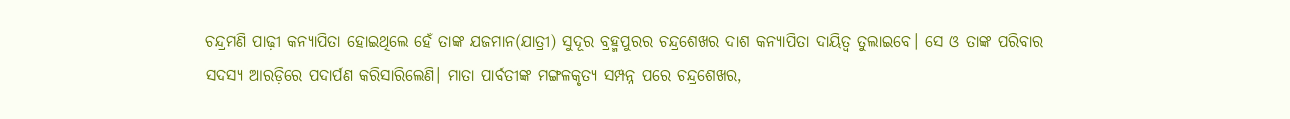ଚନ୍ଦ୍ରମଣି ପାଢ଼ୀ କନ୍ୟାପିତା ହୋଇଥିଲେ ହେଁ ତାଙ୍କ ଯଜମାନ(ଯାତ୍ରୀ) ସୁଦୂର ବ୍ରହ୍ମପୁରର ଚନ୍ଦ୍ରଶେଖର ଦାଶ କନ୍ୟାପିତା ଦାୟିତ୍ୱ ତୁଲାଇବେ। ସେ ଓ ତାଙ୍କ ପରିବାର ସଦସ୍ୟ ଆରଡ଼ିରେ ପଦାର୍ପଣ କରିସାରିଲେଣି। ମାତା ପାର୍ବତୀଙ୍କ ମଙ୍ଗଳକୃତ୍ୟ ସମ୍ପନ୍ନ ପରେ ଚନ୍ଦ୍ରଶେଖର,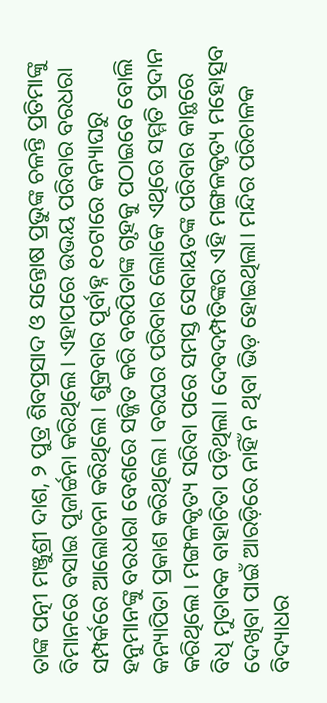ତାଙ୍କ ପତ୍ନୀ ମଞ୍ଜୁଶ୍ରୀ ଦାଶ, ୨ ପୁତ୍ର ଶିବପ୍ରସାଦ ଓ ସନ୍ତୋଷ ପ୍ରଭୁଙ୍କ ଚଳନ୍ତି ପ୍ରତିମାଙ୍କୁ ବିମାନରେ ବସାଇ ପୂଜାର୍ଚ୍ଚନା କରିଥିଲେ। ଏହାପରେ ଉଭୟ ପରିବାର ବରଧରା ସମ୍ପର୍କରେ ଆଲୋଚନା କରିଥିଲେ। ଶୁକ୍ରବାର ପୂର୍ବାହ୍ନ ୧୦ଟାରେ କନ୍ୟାଘରୁ ହନୁମାନଙ୍କୁ ବରଧରା ବେଶରେ ସଜ୍ଜିତ କରି ବରପିତାଙ୍କ ଗୃହକୁ ପଠାଇବେ ବୋଲି କନ୍ୟାପିତା ପ୍ରକାଶ କରିଥିଲେ। ବରଘର ପରିବାର ଲୋକେ ଏଥିରେ ସମ୍ମତି ପ୍ରଦାନ କରିଥିଲେ। ମଙ୍ଗଳକୃତ୍ୟ ସରିବା ପରେ ସମସ୍ତ ସେବାୟତଙ୍କ ପରିବାର କାନ୍ଥରେ ବିଧି ମୁତାବକ ବାହାଚିତା ପଡ଼ିଥିଲା। ଦେବଦମ୍ପତିଙ୍କର ଏହି ମଙ୍ଗଳକୃତ୍ୟ ମହୋତ୍ସବ ଦେଖିବା ପାଇଁ ଆରଡ଼ିରେ ନାହିଁ ନ ଥିବା ଭିଡ଼ ହୋଇଥିଲା। ମନ୍ଦିର ପରିଚାଳକ ବିଦ୍ୟାଧର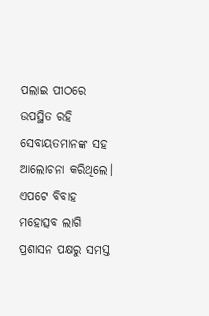ପଲାଇ ପୀଠରେ ଉପସ୍ଥିତ ରହି ସେବାୟତମାନଙ୍କ ସହ ଆଲୋଚନା କରିଥିଲେ। ଏପଟେ ବିବାହ ମହୋତ୍ସବ ଲାଗି ପ୍ରଶାସନ ପକ୍ଷରୁ ସମସ୍ତ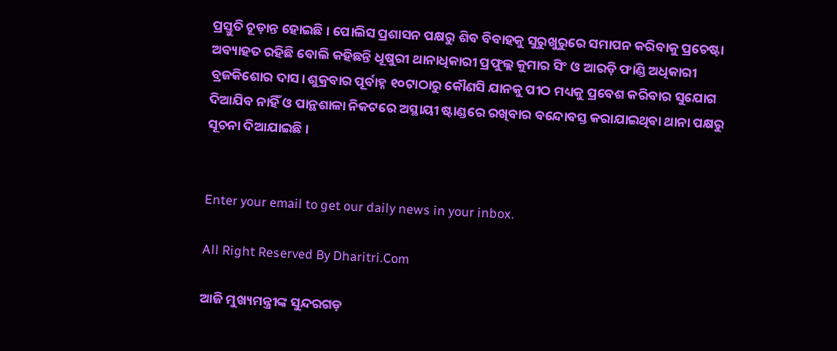ପ୍ରସ୍ତୁତି ଚୂଡ଼ାନ୍ତ ହୋଇଛି। ପୋଲିସ ପ୍ରଶାସନ ପକ୍ଷରୁ ଶିବ ବିବାହକୁ ସୁରୁଖୁରୁରେ ସମାପନ କରିବାକୁ ପ୍ରଚେଷ୍ଟା ଅବ୍ୟାହତ ରହିଛି ବୋଲି କହିଛନ୍ତି ଧୂଷୁରୀ ଥାନାଧିକାରୀ ପ୍ରଫୁଲ୍ଲ କୁମାର ସିଂ ଓ ଆରଡ଼ି ଫାଣ୍ଡି ଅଧିକାରୀ ବ୍ରଜକିଶୋର ଦାସ। ଶୁକ୍ରବାର ପୂର୍ବାହ୍ନ ୧୦ଟାଠାରୁ କୌଣସି ଯାନକୁ ପୀଠ ମଧ୍ୟକୁ ପ୍ରବେଶ କରିବାର ସୁଯୋଗ ଦିଆଯିବ ନାହିଁ ଓ ପାନ୍ଥଶାଳା ନିକଟରେ ଅସ୍ଥାୟୀ ଷ୍ଟାଣ୍ଡରେ ରଖିବାର ବନ୍ଦୋବସ୍ତ କରାଯାଇଥିବା ଥାନା ପକ୍ଷରୁ ସୂଚନା ଦିଆଯାଇଛି।


Enter your email to get our daily news in your inbox.

All Right Reserved By Dharitri.Com

ଆଜି ମୁଖ୍ୟମନ୍ତ୍ରୀଙ୍କ ସୁନ୍ଦରଗଡ଼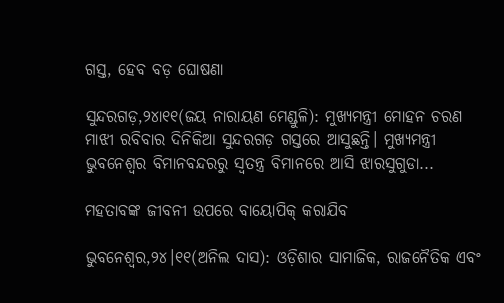ଗସ୍ତ, ହେବ ବଡ଼ ଘୋଷଣା

ସୁନ୍ଦରଗଡ଼,୨୪ା୧୧(ଜୟ ନାରାୟଣ ମେଣ୍ଡୁଳି): ମୁଖ୍ୟମନ୍ତ୍ରୀ ମୋହନ ଚରଣ ମାଝୀ ରବିବାର ଦିନିକିଆ ସୁନ୍ଦରଗଡ଼ ଗସ୍ତରେ ଆସୁଛନ୍ତି। ମୁଖ୍ୟମନ୍ତ୍ରୀ ଭୁବନେଶ୍ବର ବିମାନବନ୍ଦରରୁ ସ୍ବତନ୍ତ୍ର ବିମାନରେ ଆସି ଝାରସୁଗୁଡା...

ମହତାବଙ୍କ ଜୀବନୀ ଉପରେ ବାୟୋପିକ୍‌ କରାଯିବ

ଭୁବନେଶ୍ୱର,୨୪।୧୧(ଅନିଲ ଦାସ): ଓଡ଼ିଶାର ସାମାଜିକ, ରାଜନୈତିକ ଏବଂ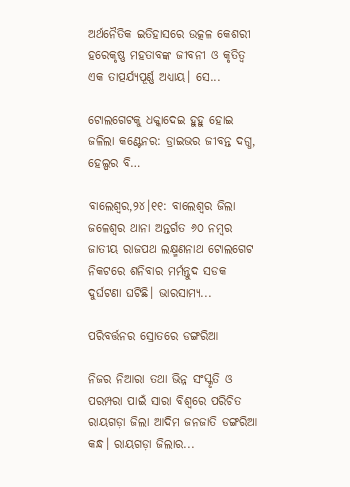ଅର୍ଥନୈତିକ ଇତିହାସରେ ଉତ୍କଳ କେଶରୀ ହରେକୃଷ୍ଣ ମହତାବଙ୍କ ଜୀବନୀ ଓ କୃତିତ୍ୱ ଏକ ତାତ୍ପର୍ଯ୍ୟପୂର୍ଣ୍ଣ ଅଧ୍ୟାୟ। ସେ...

ଟୋଲଗେଟକୁ ଧକ୍କାଦେଇ ହୁହୁ ହୋଇ ଜଳିଲା କଣ୍ଟେନର: ଡ୍ରାଇଭର ଜୀବନ୍ତ ଦଗ୍ଧ, ହେଲ୍ପର ବି…

ବାଲେଶ୍ୱର,୨୪।୧୧: ବାଲେଶ୍ୱର ଜିଲା ଜଳେଶ୍ବର ଥାନା ଅନ୍ତର୍ଗତ ୬୦ ନମ୍ବର ଜାତୀୟ ରାଜପଥ ଲକ୍ଷ୍ମଣନାଥ ଟୋଲଗେଟ ନିକଟରେ ଶନିବାର ମର୍ମନ୍ତୁଦ ସଡକ ଦୁର୍ଘଟଣା ଘଟିଛି। ଭାରସାମ୍ୟ...

ପରିବର୍ତ୍ତନର ସ୍ରୋତରେ ଡଙ୍ଗରିଆ

ନିଜର ନିଆରା ତଥା ଭିନ୍ନ ସଂସ୍କୃତି ଓ ପରମ୍ପରା ପାଇଁ ସାରା ବିଶ୍ୱରେ ପରିଚିତ ରାୟଗଡ଼ା ଜିଲା ଆଦିମ ଜନଜାତି ଡଙ୍ଗରିଆ କନ୍ଧ। ରାୟଗଡ଼ା ଜିଲାର...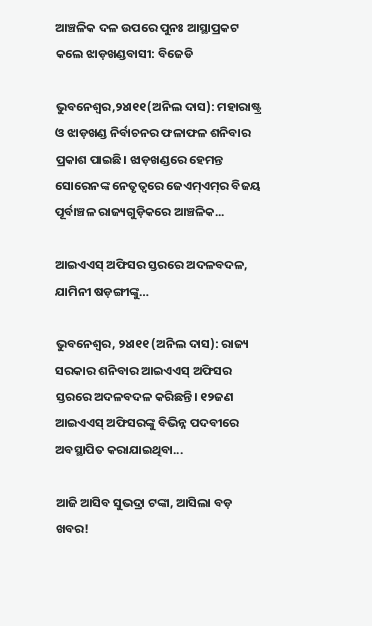ଆଞ୍ଚଳିକ ଦଳ ଉପରେ ପୁନଃ ଆସ୍ଥାପ୍ରକଟ କଲେ ଝାଡ଼ଖଣ୍ଡବାସୀ: ବିଜେଡି

ଭୁବନେଶ୍ୱର,୨୪ା୧୧(ଅନିଲ ଦାସ): ମହାରାଷ୍ଟ୍ର ଓ ଝାଡ଼ଖଣ୍ଡ ନିର୍ବାଚନର ଫଳାଫଳ ଶନିବାର ପ୍ରକାଶ ପାଇଛି। ଝାଡ଼ଖଣ୍ଡରେ ହେମନ୍ତ ସୋରେନଙ୍କ ନେତୃତ୍ୱରେ ଜେଏମ୍‌ଏମ୍‌ର ବିଜୟ ପୂର୍ବାଞ୍ଚଳ ରାଜ୍ୟଗୁଡ଼ିକରେ ଆଞ୍ଚଳିକ...

ଆଇଏଏସ୍‌ ଅଫିସର ସ୍ତରରେ ଅଦଳବଦଳ, ଯାମିନୀ ଷଡ଼ଙ୍ଗୀଙ୍କୁ…

ଭୁବନେଶ୍ୱର, ୨୪ା୧୧ (ଅନିଲ ଦାସ): ରାଜ୍ୟ ସରକାର ଶନିବାର ଆଇଏଏସ୍‌ ଅଫିସର ସ୍ତରରେ ଅଦଳବଦଳ କରିଛନ୍ତି। ୧୨ଜଣ ଆଇଏଏସ୍‌ ଅଫିସରଙ୍କୁ ବିଭିନ୍ନ ପଦବୀରେ ଅବସ୍ଥାପିତ କରାଯାଇଥିବା...

ଆଜି ଆସିବ ସୁଭଦ୍ରା ଟଙ୍କା, ଆସିଲା ବଡ଼ ଖବର!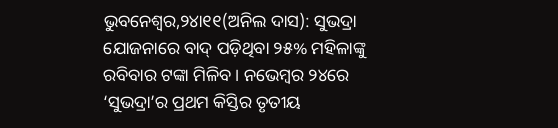ଭୁବନେଶ୍ୱର,୨୪ା୧୧(ଅନିଲ ଦାସ): ସୁଭଦ୍ରା ଯୋଜନାରେ ବାଦ୍‌ ପଡ଼ିଥିବା ୨୫% ମହିଳାଙ୍କୁ ରବିବାର ଟଙ୍କା ମିଳିବ। ନଭେମ୍ବର ୨୪ରେ ‘ସୁଭଦ୍ରା’ର ପ୍ରଥମ କିସ୍ତିର ତୃତୀୟ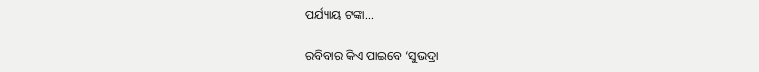ପର୍ଯ୍ୟାୟ ଟଙ୍କା...

ରବିବାର କିଏ ପାଇବେ ‘ସୁଭଦ୍ରା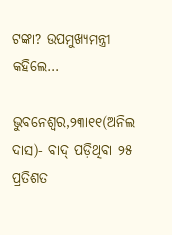ଟଙ୍କା? ଉପମୁଖ୍ୟମନ୍ତ୍ରୀ କହିଲେ…

ଭୁବନେଶ୍ୱର,୨୩ା୧୧(ଅନିଲ ଦାସ)- ବାଦ୍‌ ପଡ଼ିଥିବା ୨୫ ପ୍ରତିଶତ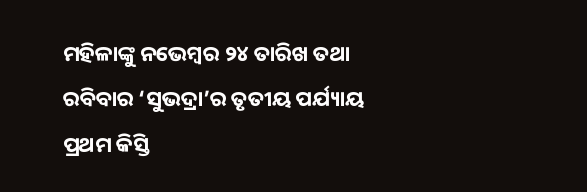ମହିଳାଙ୍କୁ ନଭେମ୍ବର ୨୪ ତାରିଖ ତଥା ରବିବାର ‘ସୁଭଦ୍ରା’ର ତୃତୀୟ ପର୍ଯ୍ୟାୟ ପ୍ରଥମ କିସ୍ତି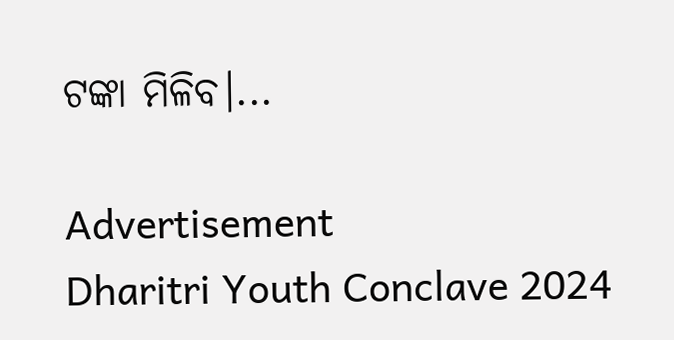ଟଙ୍କା ମିଳିବ।...

Advertisement
Dharitri Youth Conclave 2024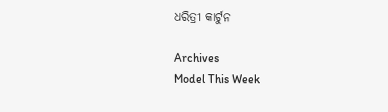ଧରିତ୍ରୀ କାର୍ଟୁନ

Archives
Model This Week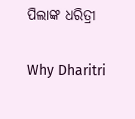ପିଲାଙ୍କ ଧରିତ୍ରୀ

Why Dharitri